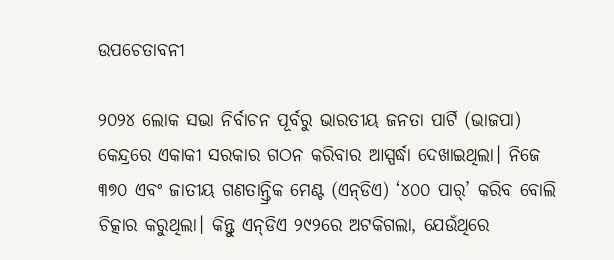ଉପଚେତାବନୀ

୨୦୨୪ ଲୋକ ସଭା ନିର୍ବାଚନ ପୂର୍ବରୁ ଭାରତୀୟ ଜନତା ପାର୍ଟି (ଭାଜପା) କେନ୍ଦ୍ରରେ ଏକାକୀ ସରକାର ଗଠନ କରିବାର ଆସ୍ପର୍ଦ୍ଧା ଦେଖାଇଥିଲା। ନିଜେ ୩୭୦ ଏବଂ ଜାତୀୟ ଗଣତାନ୍ତ୍ରିକ ମେଣ୍ଟ (ଏନ୍‌ଡିଏ) ‘୪୦୦ ପାର୍‌’ କରିବ ବୋଲି ଚିତ୍କାର କରୁଥିଲା। କିନ୍ତୁ ଏନ୍‌ଡିଏ ୨୯୨ରେ ଅଟକିଗଲା, ଯେଉଁଥିରେ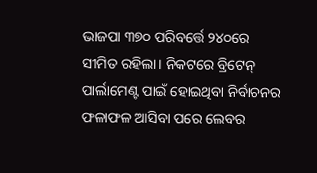ଭାଜପା ୩୭୦ ପରିବର୍ତ୍ତେ ୨୪୦ରେ ସୀମିତ ରହିଲା। ନିକଟରେ ବ୍ରିଟେନ୍‌ ପାର୍ଲାମେଣ୍ଟ ପାଇଁ ହୋଇଥିବା ନିର୍ବାଚନର ଫଳାଫଳ ଆସିବା ପରେ ଲେବର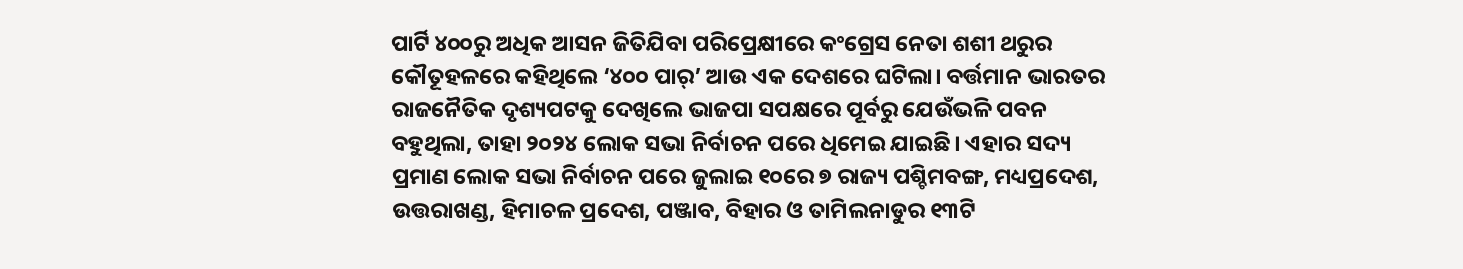ପାର୍ଟି ୪୦୦ରୁ ଅଧିକ ଆସନ ଜିତିଯିବା ପରିପ୍ରେକ୍ଷୀରେ କଂଗ୍ରେସ ନେତା ଶଶୀ ଥରୁର କୌତୂହଳରେ କହିଥିଲେ ‘୪୦୦ ପାର୍‌’ ଆଉ ଏକ ଦେଶରେ ଘଟିଲା। ବର୍ତ୍ତମାନ ଭାରତର ରାଜନୈତିକ ଦୃଶ୍ୟପଟକୁ ଦେଖିଲେ ଭାଜପା ସପକ୍ଷରେ ପୂର୍ବରୁ ଯେଉଁଭଳି ପବନ ବହୁଥିଲା, ତାହା ୨୦୨୪ ଲୋକ ସଭା ନିର୍ବାଚନ ପରେ ଧିମେଇ ଯାଇଛି। ଏହାର ସଦ୍ୟ ପ୍ରମାଣ ଲୋକ ସଭା ନିର୍ବାଚନ ପରେ ଜୁଲାଇ ୧୦ରେ ୭ ରାଜ୍ୟ ପଶ୍ଚିମବଙ୍ଗ, ମଧ୍ୟପ୍ରଦେଶ, ଉତ୍ତରାଖଣ୍ଡ, ହିମାଚଳ ପ୍ରଦେଶ, ପଞ୍ଜାବ, ବିହାର ଓ ତାମିଲନାଡୁର ୧୩ଟି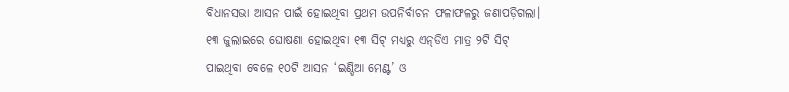ବିଧାନସଭା ଆସନ ପାଇଁ ହୋଇଥିବା ପ୍ରଥମ ଉପନିର୍ବାଚନ ଫଳାଫଳରୁ ଜଣାପଡ଼ିଗଲା। ୧୩ ଜୁଲାଇରେ ଘୋଷଣା ହୋଇଥିବା ୧୩ ସିଟ୍‌ ମଧ୍ୟରୁ ଏନ୍‌ଡିଏ ମାତ୍ର ୨ଟି ସିଟ୍‌ ପାଇଥିବା ବେଳେ ୧୦ଟି ଆସନ ‘ଇଣ୍ଡିଆ ମେଣ୍ଟ’ ଓ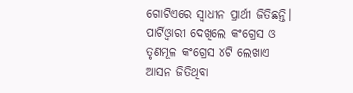ଗୋଟିଏରେ ସ୍ବାଧୀନ ପ୍ରାର୍ଥୀ ଜିତିଛନ୍ତି। ପାର୍ଟିଓ୍ବାରୀ ଦେଖିଲେ କଂଗ୍ରେସ ଓ ତୃଣମୂଳ କଂଗ୍ରେସ ୪ଟି ଲେଖାଏ ଆସନ ଜିତିଥିବା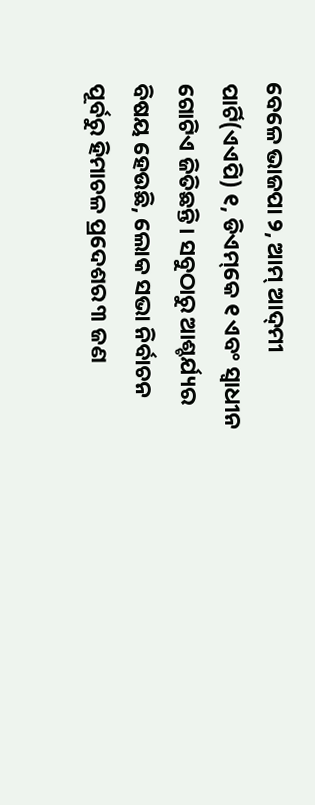ବେଳେ ଭାଜପା ୨, ଆମ୍‌ ଆଦ୍‌ମୀ ପାର୍ଟି(ଏଏପି) ୧, ଡିଏମ୍‌କେ ୧ ଏବଂ ସ୍ବାଧୀନ ଗୋଟିଏ ଜିତିଛନ୍ତି। ସବୁଠାରୁ ଆଶ୍ଚର୍ଯ୍ୟର ବିଷୟ ହେଉଛି, ଲୋକ ସଭା ନିର୍ବାଚନ ପୂର୍ବରୁ ହିମାଚଳ ପ୍ରଦେଶର ୩ ଜଣ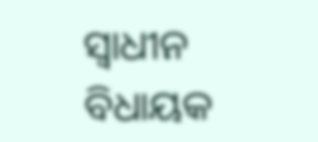ସ୍ବାଧୀନ ବିଧାୟକ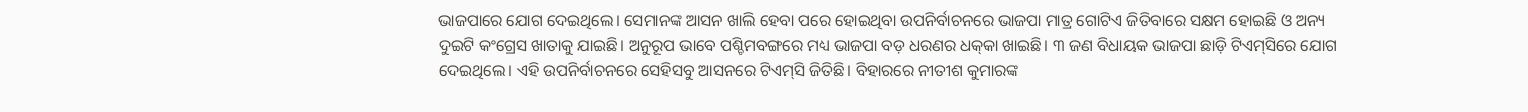ଭାଜପାରେ ଯୋଗ ଦେଇଥିଲେ। ସେମାନଙ୍କ ଆସନ ଖାଲି ହେବା ପରେ ହୋଇଥିବା ଉପନିର୍ବାଚନରେ ଭାଜପା ମାତ୍ର ଗୋଟିଏ ଜିତିବାରେ ସକ୍ଷମ ହୋଇଛି ଓ ଅନ୍ୟ ଦୁଇଟି କଂଗ୍ରେସ ଖାତାକୁ ଯାଇଛି। ଅନୁରୂପ ଭାବେ ପଶ୍ଚିମବଙ୍ଗରେ ମଧ୍ୟ ଭାଜପା ବଡ଼ ଧରଣର ଧକ୍‌କା ଖାଇଛି। ୩ ଜଣ ବିଧାୟକ ଭାଜପା ଛାଡ଼ି ଟିଏମ୍‌ସିରେ ଯୋଗ ଦେଇଥିଲେ। ଏହି ଉପନିର୍ବାଚନରେ ସେହିସବୁ ଆସନରେ ଟିଏମ୍‌ସି ଜିତିଛି। ବିହାରରେ ନୀତୀଶ କୁମାରଙ୍କ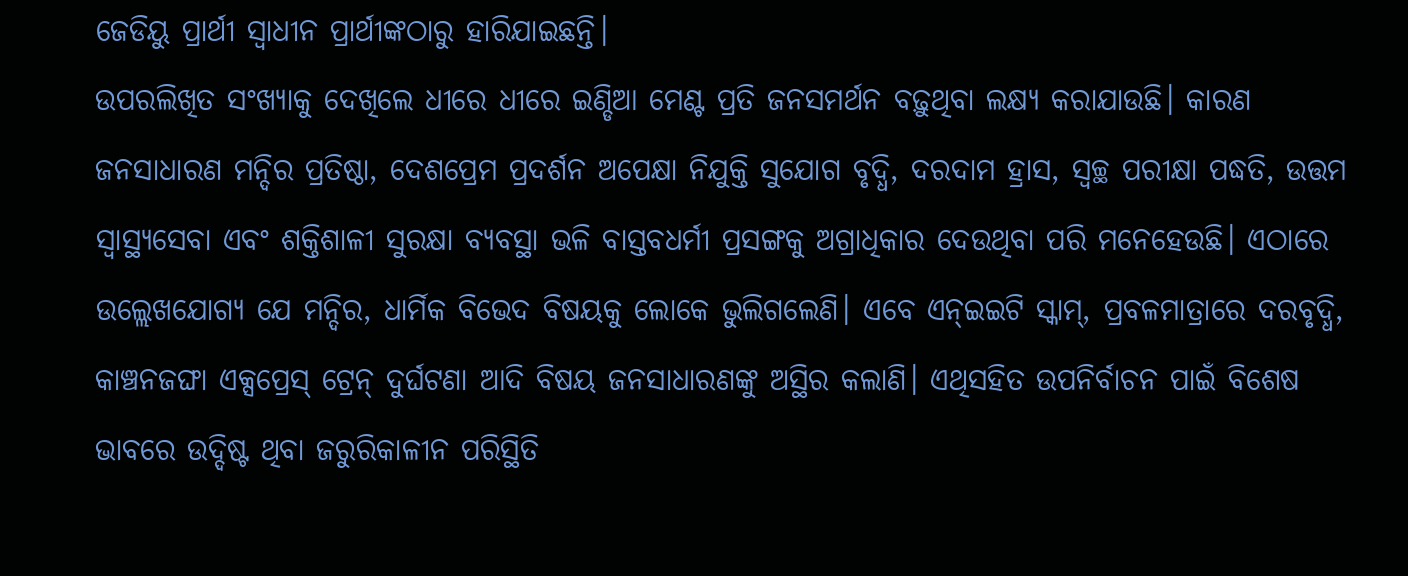ଜେଡିୟୁ ପ୍ରାର୍ଥୀ ସ୍ବାଧୀନ ପ୍ରାର୍ଥୀଙ୍କଠାରୁ ହାରିଯାଇଛନ୍ତି।
ଉପରଲିଖିତ ସଂଖ୍ୟାକୁ ଦେଖିଲେ ଧୀରେ ଧୀରେ ଇଣ୍ଡିଆ ମେଣ୍ଟ ପ୍ରତି ଜନସମର୍ଥନ ବଢ଼ୁଥିବା ଲକ୍ଷ୍ୟ କରାଯାଉଛି। କାରଣ ଜନସାଧାରଣ ମନ୍ଦିର ପ୍ରତିଷ୍ଠା, ଦେଶପ୍ରେମ ପ୍ରଦର୍ଶନ ଅପେକ୍ଷା ନିଯୁକ୍ତି ସୁଯୋଗ ବୃଦ୍ଧି, ଦରଦାମ ହ୍ରାସ, ସ୍ବଚ୍ଛ ପରୀକ୍ଷା ପଦ୍ଧତି, ଉତ୍ତମ ସ୍ବାସ୍ଥ୍ୟସେବା ଏବଂ ଶକ୍ତିଶାଳୀ ସୁରକ୍ଷା ବ୍ୟବସ୍ଥା ଭଳି ବାସ୍ତବଧର୍ମୀ ପ୍ରସଙ୍ଗକୁ ଅଗ୍ରାଧିକାର ଦେଉଥିବା ପରି ମନେହେଉଛି। ଏଠାରେ ଉଲ୍ଲେଖଯୋଗ୍ୟ ଯେ ମନ୍ଦିର, ଧାର୍ମିକ ବିଭେଦ ବିଷୟକୁ ଲୋକେ ଭୁଲିଗଲେଣି। ଏବେ ଏନ୍‌ଇଇଟି ସ୍କାମ୍‌, ପ୍ରବଳମାତ୍ରାରେ ଦରବୃଦ୍ଧି, କାଞ୍ଚନଜଙ୍ଘା ଏକ୍ସପ୍ରେସ୍‌ ଟ୍ରେନ୍‌ ଦୁର୍ଘଟଣା ଆଦି ବିଷୟ ଜନସାଧାରଣଙ୍କୁ ଅସ୍ଥିର କଲାଣି। ଏଥିସହିତ ଉପନିର୍ବାଚନ ପାଇଁ ବିଶେଷ ଭାବରେ ଉଦ୍ଦିଷ୍ଟ ଥିବା ଜରୁରିକାଳୀନ ପରିସ୍ଥିତି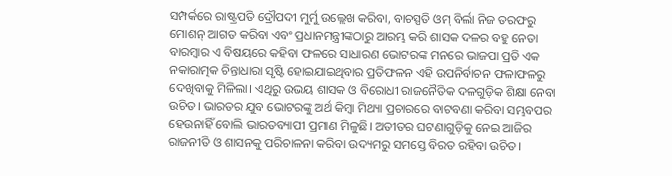ସମ୍ପର୍କରେ ରାଷ୍ଟ୍ରପତି ଦ୍ରୌପଦୀ ମୁର୍ମୁ ଉଲ୍ଲେଖ କରିବା, ବାଚସ୍ପତି ଓମ୍‌ ବିର୍ଲା ନିଜ ତରଫରୁ ମୋଶନ୍‌ ଆଗତ କରିବା ଏବଂ ପ୍ରଧାନମନ୍ତ୍ରୀଙ୍କଠାରୁ ଆରମ୍ଭ କରି ଶାସକ ଦଳର ବହୁ ନେତା ବାରମ୍ବାର ଏ ବିଷୟରେ କହିବା ଫଳରେ ସାଧାରଣ ଭୋଟରଙ୍କ ମନରେ ଭାଜପା ପ୍ରତି ଏକ ନକାରାତ୍ମକ ଚିନ୍ତାଧାରା ସୃଷ୍ଟି ହୋଇଯାଇଥିବାର ପ୍ରତିଫଳନ ଏହି ଉପନିର୍ବାଚନ ଫଳାଫଳରୁ ଦେଖିବାକୁ ମିଳିଲା। ଏଥିରୁ ଉଭୟ ଶାସକ ଓ ବିରୋଧୀ ରାଜନୈତିକ ଦଳଗୁଡ଼ିକ ଶିକ୍ଷା ନେବା ଉଚିତ। ଭାରତର ଯୁବ ଭୋଟରଙ୍କୁ ଅର୍ଥ କିମ୍ବା ମିଥ୍ୟା ପ୍ରଚାରରେ ବାଟବଣା କରିବା ସମ୍ଭବପର ହେଉନାହିଁ ବୋଲି ଭାରତବ୍ୟାପୀ ପ୍ରମାଣ ମିଳୁଛି। ଅତୀତର ଘଟଣାଗୁଡ଼ିକୁ ନେଇ ଆଜିର ରାଜନୀତି ଓ ଶାସନକୁ ପରିଚାଳନା କରିବା ଉଦ୍ୟମରୁ ସମସ୍ତେ ବିରତ ରହିବା ଉଚିତ।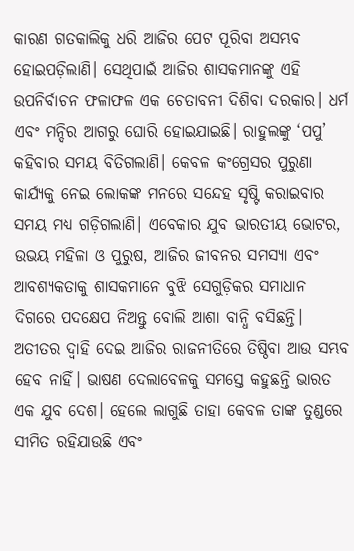କାରଣ ଗତକାଲିକୁ ଧରି ଆଜିର ପେଟ ପୂରିବା ଅସମ୍ଭବ ହୋଇପଡ଼ିଲାଣି। ସେଥିପାଇଁ ଆଜିର ଶାସକମାନଙ୍କୁ ଏହି ଉପନିର୍ବାଚନ ଫଳାଫଳ ଏକ ଚେତାବନୀ ଦିଶିବା ଦରକାର। ଧର୍ମ ଏବଂ ମନ୍ଦିର ଆଗରୁ ଘୋରି ହୋଇଯାଇଛି। ରାହୁଲଙ୍କୁ ‘ପପୁ’ କହିବାର ସମୟ ବିତିଗଲାଣି। କେବଳ କଂଗ୍ରେସର ପୁରୁଣା କାର୍ଯ୍ୟକୁ ନେଇ ଲୋକଙ୍କ ମନରେ ସନ୍ଦେହ ସୃଷ୍ଟି କରାଇବାର ସମୟ ମଧ୍ୟ ଗଡ଼ିଗଲାଣି। ଏବେକାର ଯୁବ ଭାରତୀୟ ଭୋଟର, ଉଭୟ ମହିଳା ଓ ପୁରୁଷ, ଆଜିର ଜୀବନର ସମସ୍ୟା ଏବଂ ଆବଶ୍ୟକତାକୁ ଶାସକମାନେ ବୁଝି ସେଗୁଡ଼ିକର ସମାଧାନ ଦିଗରେ ପଦକ୍ଷେପ ନିଅନ୍ତୁ ବୋଲି ଆଶା ବାନ୍ଧି ବସିଛନ୍ତି। ଅତୀତର ଦ୍ୱାହି ଦେଇ ଆଜିର ରାଜନୀତିରେ ତିଷ୍ଠିବା ଆଉ ସମ୍ଭବ ହେବ ନାହିଁ। ଭାଷଣ ଦେଲାବେଳକୁ ସମସ୍ତେ କହୁଛନ୍ତି ଭାରତ ଏକ ଯୁବ ଦେଶ। ହେଲେ ଲାଗୁଛି ତାହା କେବଳ ତାଙ୍କ ତୁଣ୍ଡରେ ସୀମିତ ରହିଯାଉଛି ଏବଂ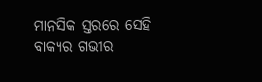ମାନସିକ ସ୍ତରରେ ସେହି ବାକ୍ୟର ଗଭୀର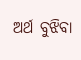ଅର୍ଥ ବୁଝିବା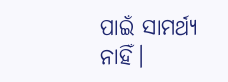ପାଇଁ ସାମର୍ଥ୍ୟ ନାହିଁ।